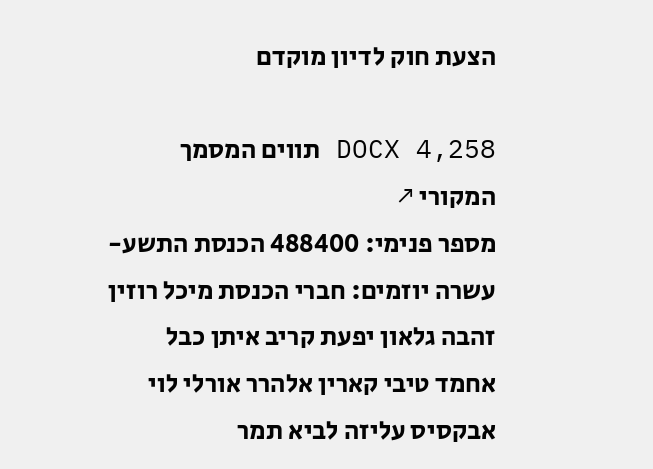הצעת חוק לדיון מוקדם

DOCX 4,258 תווים המסמך המקורי ↗
מספר פנימי: 488400 הכנסת התשע-עשרה יוזמים: חברי הכנסת מיכל רוזין זהבה גלאון יפעת קריב איתן כבל אחמד טיבי קארין אלהרר אורלי לוי אבקסיס עליזה לביא תמר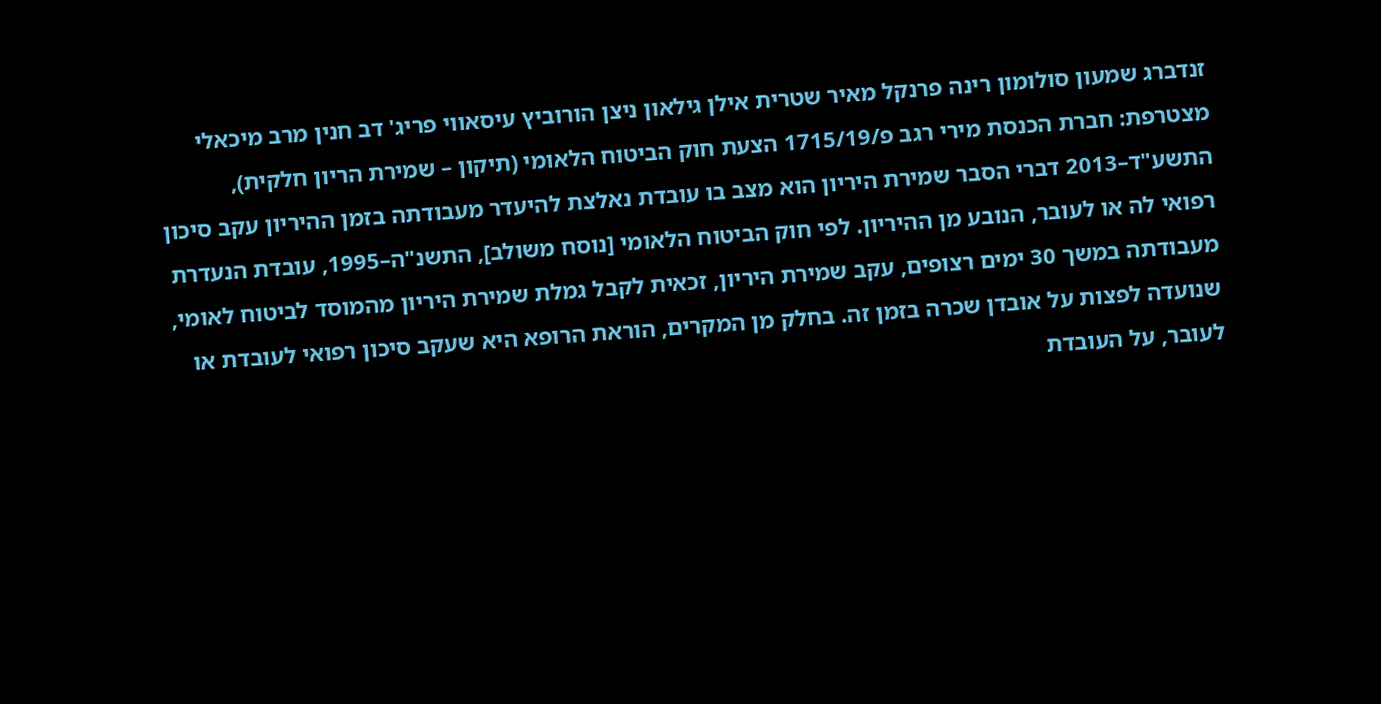זנדברג שמעון סולומון רינה פרנקל מאיר שטרית אילן גילאון ניצן הורוביץ עיסאווי פריג' דב חנין מרב מיכאלי מצטרפת: חברת הכנסת מירי רגב פ/1715/19 הצעת חוק הביטוח הלאומי (תיקון – שמירת הריון חלקית), התשע"ד–2013 דברי הסבר שמירת היריון הוא מצב בו עובדת נאלצת להיעדר מעבודתה בזמן ההיריון עקב סיכון רפואי לה או לעובר, הנובע מן ההיריון. לפי חוק הביטוח הלאומי [נוסח משולב], התשנ"ה–1995, עובדת הנעדרת מעבודתה במשך 30 ימים רצופים, עקב שמירת היריון, זכאית לקבל גמלת שמירת היריון מהמוסד לביטוח לאומי, שנועדה לפצות על אובדן שכרה בזמן זה. בחלק מן המקרים, הוראת הרופא היא שעקב סיכון רפואי לעובדת או לעובר, על העובדת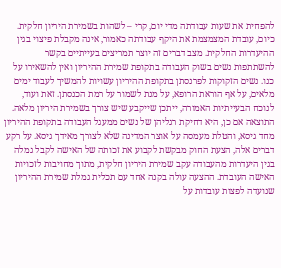להפחית את שעות עבודתה מדי יום, קרי – לשהות בשמירת היריון חלקית. כיום, עובדת המצמצמת את היקף עבודתה כאמור, אינה מקבלת פיצוי בגין ההיעדרות החלקית. מצב דברים זה יוצר תמריצים בעייתיים בקשר להשתתפות נשים בשוק העבודה בתקופת שמירת ההיריון ואין להשאירו על כנו. נשים הזקוקות לפרנסתן בתקופת ההיריון עשויות להמשיך לעבוד ימים מלאים, על אף הוראת הרופא, על מנת לשמור על רמת הכנסתן. זאת ועוד, לנוכח הבעייתיות האמורה, ייתכן שייקבע שיש צורך בשמירת היריון מלאה. התוצאה אם כן, היא דחיקת רגליהן של נשים ממעגל העבודה בתקופת ההיריון מחד גיסא, והטלת מעמסה על אוצר המדינה שלא לצורך מאידך גיסא. על רקע דברים אלה, הצעת החוק מבקשת לקבוע את זכותה של האישה לקבל גמלה בגין היעדרות מהעבודה עקב שמירת היריון חלקית, מתוך מחויבות לזכויות האישה העובדת. ההצעה עולה בקנה אחד עם תכלית גמלת שמירת ההיריון שנועדה לפצות עובדות על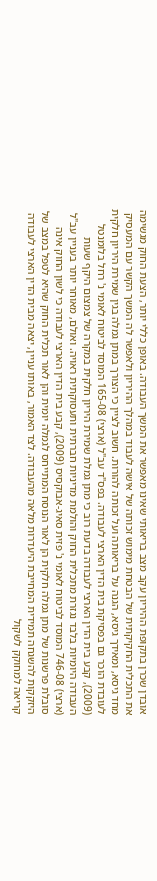אובדן שכרן בתקופת ההיריון עקב מצב בריאותי שאינו מאפשר את המשך העבודה. באופן כללי יותר, הצעת החוק מגשימה את התכלית החקיקתית של הבטחת מימוש זכותה של אישה לעבוד במהלך ההיריון ולאפשר לה המשך הקשר עם המעסיק מחד גיסא, ומאידך גיסא, הגנה על בריאותה ועל זכותה להורות. חשוב לציין כי הצורך במתן גמלה בגין שמירת היריון חלקית לעובדת הוכר גם בפסיקת בית הדין הארצי לעבודה. בפס"ד עב"ל (ארצי) 165-08 המוסד לביטוח לאומי נ' רחל בלומנטל (2009), קבע בית הדין הארצי לעבודה בדעת רוב כי מתן גמלת שמירת היריון חלקית במקרה של צמצום היקף שעות העבודה היומיות בלבד נגזרת מתכלית החוק והולמת מדיניות חברתית ותעסוקתית ראויה. ואולם, מאוחר יותר בעניין עב"ל (ארצי) 746-08 המוסד לביטוח לאומי נ' פזית סאיג-אבוקסיס (2009), קבע בית הדין הארצי לעבודה כי לשון החוק אינה סובלת פרשנות של מתן גמלה חלקית הן לאור הנוסח המתייחס לגמלה יומית והן לאור תכלית החוק שהיא לטפל במצב של היזקקות להשגחה תמידית המחייבת היעדרות מלאה מהעבודה. לצד האמור, באותו עניין, יצאה מבית הדין הארצי לעבודה קריאה למחוקק לשקול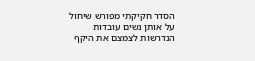הסדר חקיקתי מפורש שיחול על אותן נשים עובדות הנדרשות לצמצם את היקף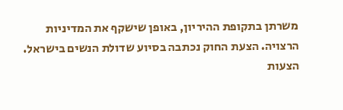משרתן בתקופת ההיריון, באופן שישקף את המדיניות הרצויה. הצעת החוק נכתבה בסיוע שדולת הנשים בישראל. הצעות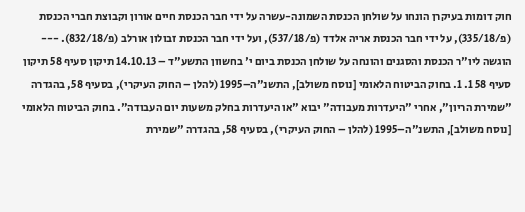חוק דומות בעיקרן הונחו על שולחן הכנסת השמונה-עשרה על ידי חבר הכנסת חיים אורון וקבוצת חברי הכנסת (פ/335/18), על ידי חבר הכנסת אריה אלדד (פ/537/18), ועל ידי חבר הכנסת זבולון אורלב (פ/832/18). --- הוגשה ליו"ר הכנסת והסגנים והונחה על שולחן הכנסת ביום י' בחשוון התשע"ד – 14.10.13 תיקון סעיף 58 תיקון סעיף 58 1. 1. בחוק הביטוח הלאומי [נוסח משולב], התשנ"ה–1995 (להלן – החוק העיקרי), בסעיף 58, בהגדרה "שמירת הריון", אחרי "היעדרות מעבודה" יבוא "או היעדרות בחלק משעות יום העבודה". בחוק הביטוח הלאומי [נוסח משולב], התשנ"ה–1995 (להלן – החוק העיקרי), בסעיף 58, בהגדרה "שמירת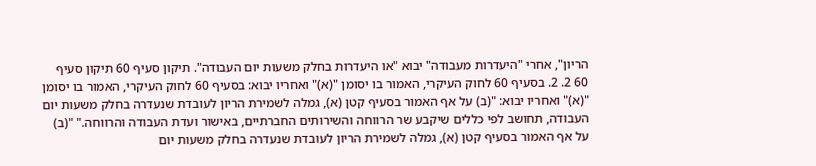הריון", אחרי "היעדרות מעבודה" יבוא "או היעדרות בחלק משעות יום העבודה". תיקון סעיף 60 תיקון סעיף 60 2. 2. בסעיף 60 לחוק העיקרי, האמור בו יסומן "(א)" ואחריו יבוא: בסעיף 60 לחוק העיקרי, האמור בו יסומן "(א)" ואחריו יבוא: "(ב) על אף האמור בסעיף קטן (א), גמלה לשמירת הריון לעובדת שנעדרה בחלק משעות יום העבודה, תחושב לפי כללים שיקבע שר הרווחה והשירותים החברתיים, באישור ועדת העבודה והרווחה." "(ב) על אף האמור בסעיף קטן (א), גמלה לשמירת הריון לעובדת שנעדרה בחלק משעות יום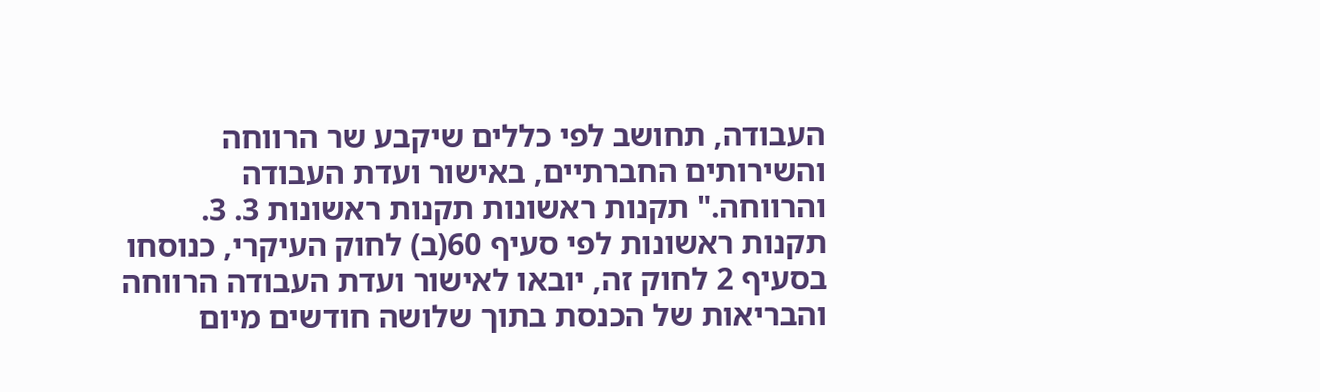העבודה, תחושב לפי כללים שיקבע שר הרווחה והשירותים החברתיים, באישור ועדת העבודה והרווחה." תקנות ראשונות תקנות ראשונות 3. 3. תקנות ראשונות לפי סעיף 60(ב) לחוק העיקרי, כנוסחו בסעיף 2 לחוק זה, יובאו לאישור ועדת העבודה הרווחה והבריאות של הכנסת בתוך שלושה חודשים מיום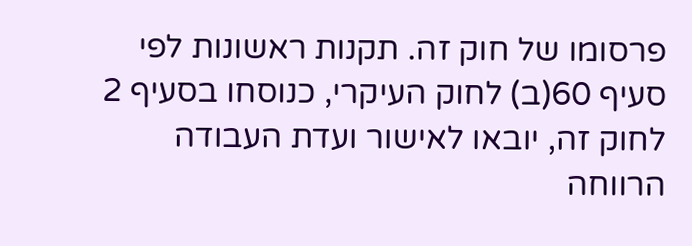פרסומו של חוק זה. תקנות ראשונות לפי סעיף 60(ב) לחוק העיקרי, כנוסחו בסעיף 2 לחוק זה, יובאו לאישור ועדת העבודה הרווחה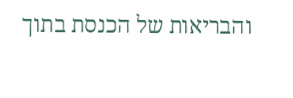והבריאות של הכנסת בתוך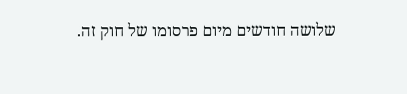שלושה חודשים מיום פרסומו של חוק זה.